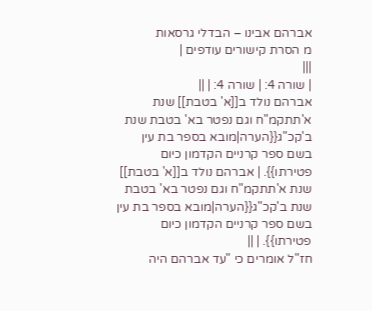אברהם אבינו – הבדלי גרסאות
מ הסרת קישורים עודפים |
|||
| שורה 4: | שורה 4: | ||
אברהם נולד ב[[א' בטבת]] שנת א'תתקמ"ח וגם נפטר בא' בטבת שנת ב'קכ"ג{{הערה|מובא בספר בת עין בשם ספר קרניים הקדמון כיום פטירתו}}. | אברהם נולד ב[[א' בטבת]] שנת א'תתקמ"ח וגם נפטר בא' בטבת שנת ב'קכ"ג{{הערה|מובא בספר בת עין בשם ספר קרניים הקדמון כיום פטירתו}}. | ||
חז"ל אומרים כי "עד אברהם היה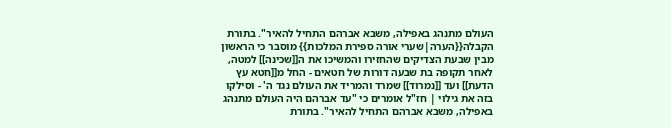העולם מתנהג באפילה, משבא אברהם התחיל להאיר". בתורת הקבלה{{הערה|שערי אורה ספירת המלכות}} מוסבר כי הראשון מבין שבעת הצדיקים שהחזירו והמשיכו את ה[[שכינה]] למטה, לאחר תקופה בת שבעה דורות של חטאים - החל מ[[חטא עץ הדעת]] ועד [[נמרוד]] שמרד והמריד את העולם נגד ה' - וסילקו בזה את גילוי | חז"ל אומרים כי "עד אברהם היה העולם מתנהג באפילה, משבא אברהם התחיל להאיר". בתורת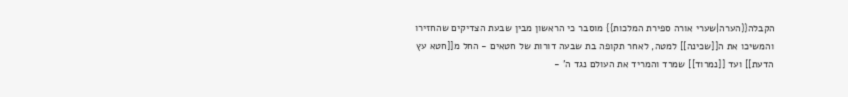הקבלה{{הערה|שערי אורה ספירת המלכות}} מוסבר כי הראשון מבין שבעת הצדיקים שהחזירו והמשיכו את ה[[שכינה]] למטה, לאחר תקופה בת שבעה דורות של חטאים - החל מ[[חטא עץ הדעת]] ועד [[נמרוד]] שמרד והמריד את העולם נגד ה' -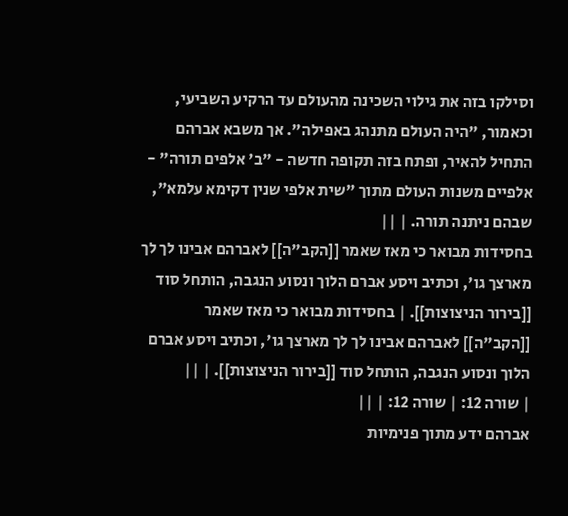וסילקו בזה את גילוי השכינה מהעולם עד הרקיע השביעי, וכאמור, "היה העולם מתנהג באפילה". אך משבא אברהם התחיל להאיר, ופתח בזה תקופה חדשה - "ב' אלפים תורה" - אלפיים משנות העולם מתוך "שית אלפי שנין דקימא עלמא", שבהם ניתנה תורה. | ||
בחסידות מבואר כי מאז שאמר [[הקב"ה]] לאברהם אבינו לך לך מארצך גו', וכתיב ויסע אברם הלוך ונסוע הנגבה, הותחל סוד [[בירור הניצוצות]]. | בחסידות מבואר כי מאז שאמר [[הקב"ה]] לאברהם אבינו לך לך מארצך גו', וכתיב ויסע אברם הלוך ונסוע הנגבה, הותחל סוד [[בירור הניצוצות]]. | ||
| שורה 12: | שורה 12: | ||
אברהם ידע מתוך פנימיות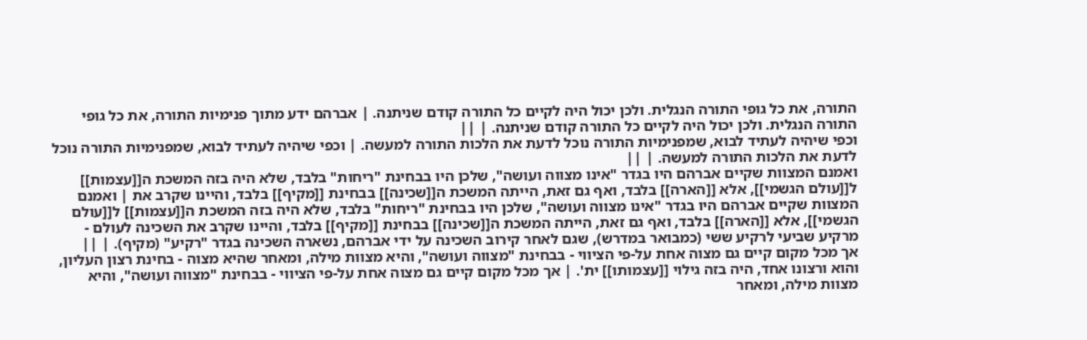התורה, את כל גופי התורה הנגלית. ולכן יכול היה לקיים כל התורה קודם שניתנה. | אברהם ידע מתוך פנימיות התורה, את כל גופי התורה הנגלית. ולכן יכול היה לקיים כל התורה קודם שניתנה. | ||
וכפי שיהיה לעתיד לבוא, שמפנימיות התורה נוכל לדעת את הלכות התורה למעשה. | וכפי שיהיה לעתיד לבוא, שמפנימיות התורה נוכל לדעת את הלכות התורה למעשה. | ||
ואמנם המצוות שקיים אברהם היו בגדר "אינו מצווה ועושה", שלכן היו בבחינת "ריחות" בלבד, שלא היה בזה המשכת ה[[עצמות]] ל[[עולם הגשמי]], אלא [[הארה]] בלבד, ואף גם זאת, הייתה המשכת ה[[שכינה]] בבחינת [[מקיף]] בלבד, והיינו שקרב את | ואמנם המצוות שקיים אברהם היו בגדר "אינו מצווה ועושה", שלכן היו בבחינת "ריחות" בלבד, שלא היה בזה המשכת ה[[עצמות]] ל[[עולם הגשמי]], אלא [[הארה]] בלבד, ואף גם זאת, הייתה המשכת ה[[שכינה]] בבחינת [[מקיף]] בלבד, והיינו שקרב את השכינה לעולם - מרקיע שביעי לרקיע ששי (כמבואר במדרש), שגם לאחר קירוב השכינה על ידי אברהם, נשארה השכינה בגדר "רקיע" (מקיף). | ||
אך מכל מקום קיים גם מצוה אחת על-פי הציווי - בבחינת "מצווה ועושה", והיא מצוות מילה, ומאחר שהיא מצוה - בחינת רצון העליון, והוא ורצונו אחד, היה בזה גילוי [[עצמותו]] ית'. | אך מכל מקום קיים גם מצוה אחת על-פי הציווי - בבחינת "מצווה ועושה", והיא מצוות מילה, ומאחר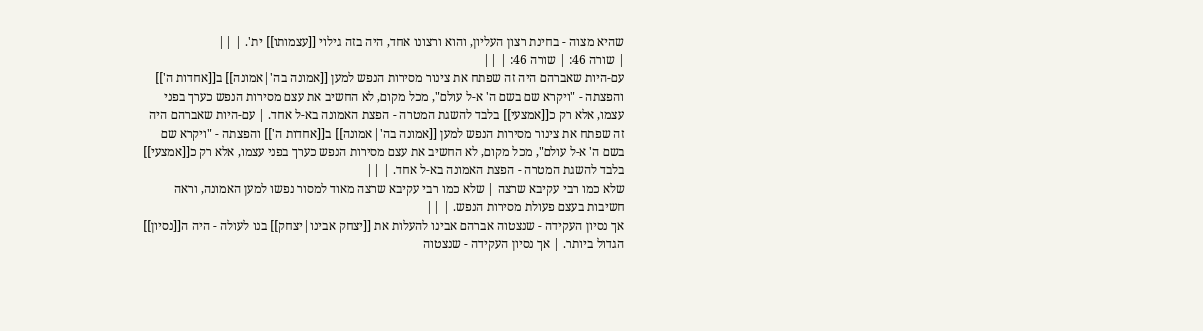שהיא מצוה - בחינת רצון העליון, והוא ורצונו אחד, היה בזה גילוי [[עצמותו]] ית'. | ||
| שורה 46: | שורה 46: | ||
עם-היות שאברהם היה זה שפתח את צינור מסירות הנפש למען [[אמונה בה'|אמונה]] ב[[אחדות ה']] והפצתה - "ויקרא שם בשם ה' א-ל עולם", מכל מקום, לא החשיב את עצם מסירות הנפש כערך בפני עצמו, אלא רק כ[[אמצעי]] בלבד להשגת המטרה - הפצת האמונה בא-ל אחד. | עם-היות שאברהם היה זה שפתח את צינור מסירות הנפש למען [[אמונה בה'|אמונה]] ב[[אחדות ה']] והפצתה - "ויקרא שם בשם ה' א-ל עולם", מכל מקום, לא החשיב את עצם מסירות הנפש כערך בפני עצמו, אלא רק כ[[אמצעי]] בלבד להשגת המטרה - הפצת האמונה בא-ל אחד. | ||
שלא כמו רבי עקיבא שרצה | שלא כמו רבי עקיבא שרצה מאוד למסור נפשו למען האמונה, וראה חשיבות בעצם פעולת מסירות הנפש. | ||
אך נסיון העקידה - שנצטוה אברהם אבינו להעלות את [[יצחק אבינו|יצחק]] בנו לעולה - היה ה[[נסיון]] הגדול ביותר. | אך נסיון העקידה - שנצטוה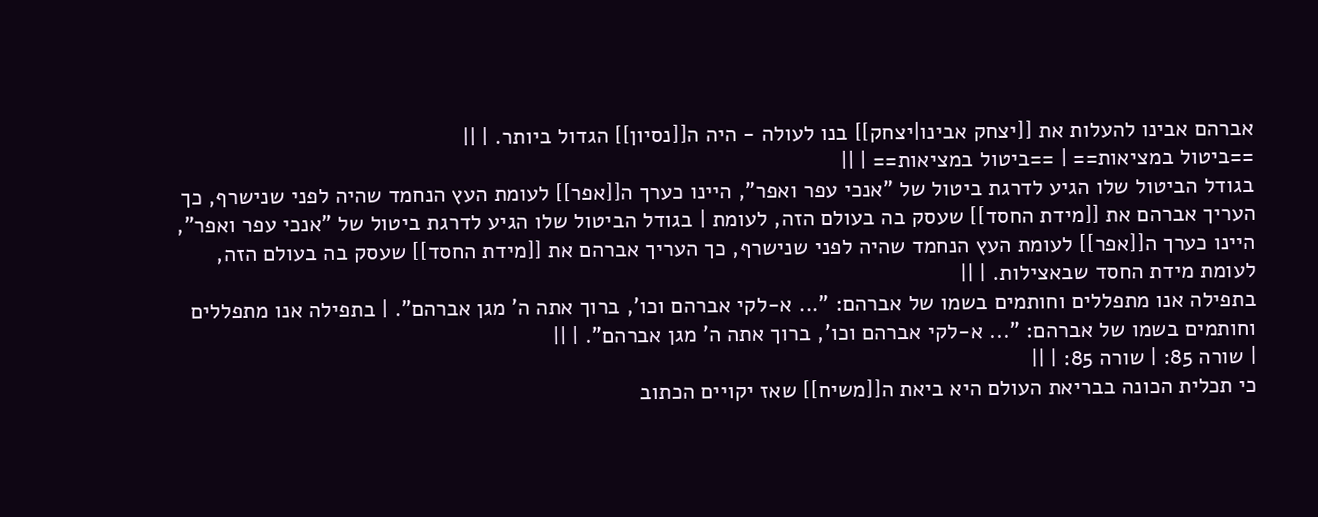אברהם אבינו להעלות את [[יצחק אבינו|יצחק]] בנו לעולה - היה ה[[נסיון]] הגדול ביותר. | ||
==ביטול במציאות== | ==ביטול במציאות== | ||
בגודל הביטול שלו הגיע לדרגת ביטול של "אנכי עפר ואפר", היינו כערך ה[[אפר]] לעומת העץ הנחמד שהיה לפני שנישרף, כך העריך אברהם את [[מידת החסד]] שעסק בה בעולם הזה, לעומת | בגודל הביטול שלו הגיע לדרגת ביטול של "אנכי עפר ואפר", היינו כערך ה[[אפר]] לעומת העץ הנחמד שהיה לפני שנישרף, כך העריך אברהם את [[מידת החסד]] שעסק בה בעולם הזה, לעומת מידת החסד שבאצילות. | ||
בתפילה אנו מתפללים וחותמים בשמו של אברהם: "... א-לקי אברהם וכו', ברוך אתה ה' מגן אברהם". | בתפילה אנו מתפללים וחותמים בשמו של אברהם: "... א-לקי אברהם וכו', ברוך אתה ה' מגן אברהם". | ||
| שורה 85: | שורה 85: | ||
כי תכלית הכונה בבריאת העולם היא ביאת ה[[משיח]] שאז יקויים הכתוב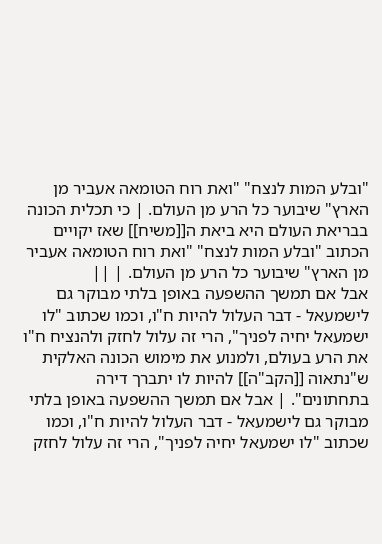"ובלע המות לנצח" "ואת רוח הטומאה אעביר מן הארץ" שיבוער כל הרע מן העולם. | כי תכלית הכונה בבריאת העולם היא ביאת ה[[משיח]] שאז יקויים הכתוב "ובלע המות לנצח" "ואת רוח הטומאה אעביר מן הארץ" שיבוער כל הרע מן העולם. | ||
אבל אם תמשך ההשפעה באופן בלתי מבוקר גם לישמעאל - דבר העלול להיות ח"ו, וכמו שכתוב "לו ישמעאל יחיה לפניך", הרי זה עלול לחזק ולהנציח ח"ו את הרע בעולם, ולמנוע את מימוש הכונה האלקית ש"נתאוה [[הקב"ה]] להיות לו יתברך דירה בתחתונים". | אבל אם תמשך ההשפעה באופן בלתי מבוקר גם לישמעאל - דבר העלול להיות ח"ו, וכמו שכתוב "לו ישמעאל יחיה לפניך", הרי זה עלול לחזק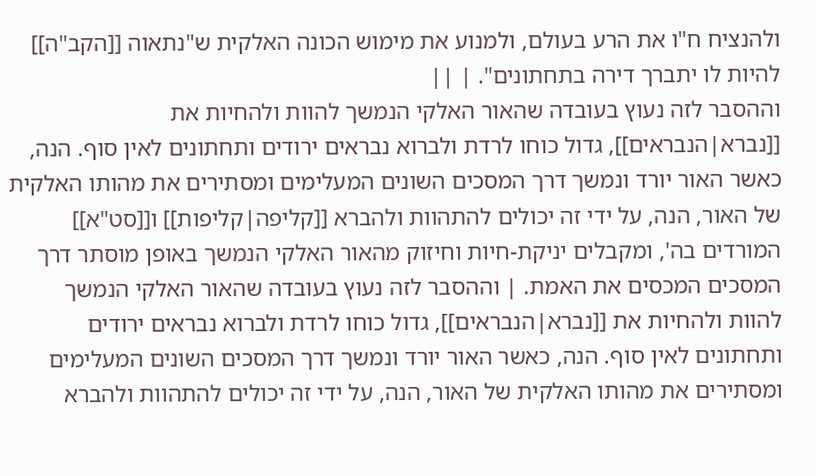ולהנציח ח"ו את הרע בעולם, ולמנוע את מימוש הכונה האלקית ש"נתאוה [[הקב"ה]] להיות לו יתברך דירה בתחתונים". | ||
וההסבר לזה נעוץ בעובדה שהאור האלקי הנמשך להוות ולהחיות את [[נברא|הנבראים]], גדול כוחו לרדת ולברוא נבראים ירודים ותחתונים לאין סוף. הנה, כאשר האור יורד ונמשך דרך המסכים השונים המעלימים ומסתירים את מהותו האלקית של האור, הנה, על ידי זה יכולים להתהוות ולהברא [[קליפה|קליפות]] ו[[סט"א]] המורדים בה', ומקבלים יניקת-חיות וחיזוק מהאור האלקי הנמשך באופן מוסתר דרך המסכים המכסים את האמת. | וההסבר לזה נעוץ בעובדה שהאור האלקי הנמשך להוות ולהחיות את [[נברא|הנבראים]], גדול כוחו לרדת ולברוא נבראים ירודים ותחתונים לאין סוף. הנה, כאשר האור יורד ונמשך דרך המסכים השונים המעלימים ומסתירים את מהותו האלקית של האור, הנה, על ידי זה יכולים להתהוות ולהברא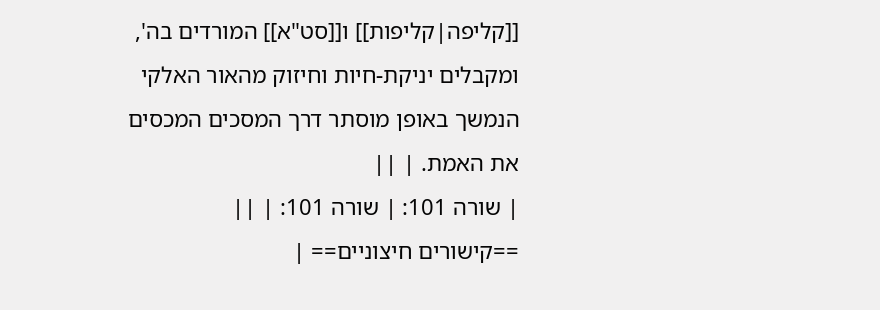[[קליפה|קליפות]] ו[[סט"א]] המורדים בה', ומקבלים יניקת-חיות וחיזוק מהאור האלקי הנמשך באופן מוסתר דרך המסכים המכסים את האמת. | ||
| שורה 101: | שורה 101: | ||
==קישורים חיצוניים== |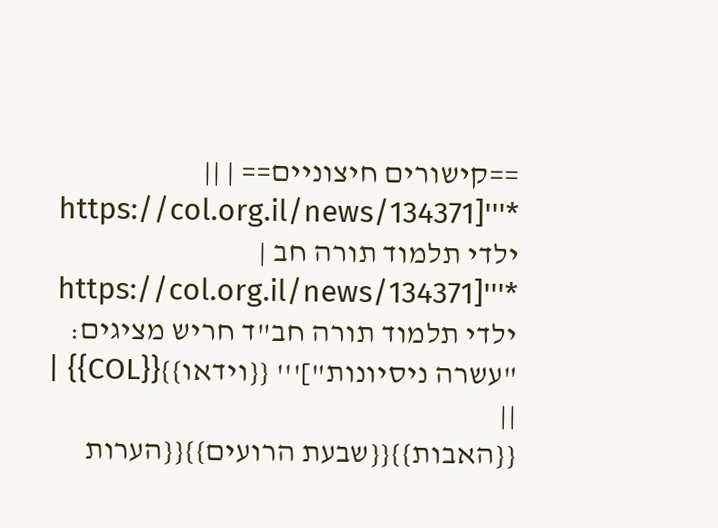==קישורים חיצוניים== | ||
*'''[https://col.org.il/news/134371 ילדי תלמוד תורה חב | *'''[https://col.org.il/news/134371 ילדי תלמוד תורה חב"ד חריש מציגים: "עשרה ניסיונות"]''' {{וידאו}}{{COL}} | ||
{{האבות}}{{שבעת הרועים}}{{הערות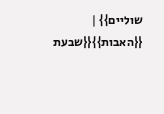שוליים}} | {{האבות}}{{שבעת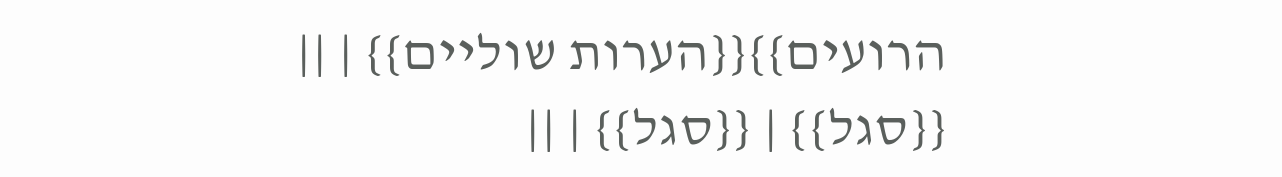הרועים}}{{הערות שוליים}} | ||
{{סגל}} | {{סגל}} | ||